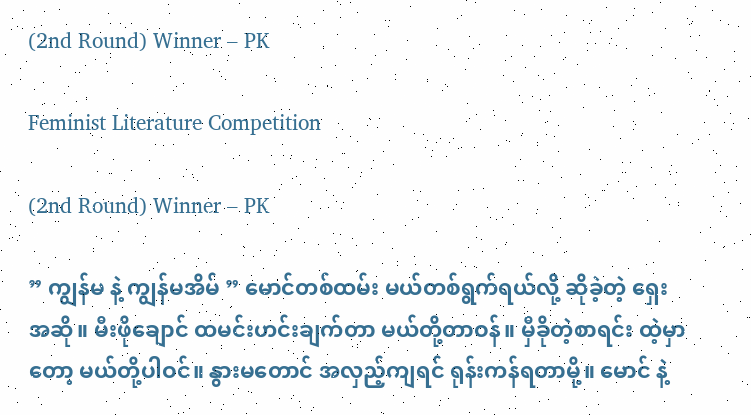(2nd Round) Winner – PK

Feminist Literature Competition

(2nd Round) Winner – PK

” ကျွန်မ နဲ့ ကျွန်မအိမ် ” မောင်တစ်ထမ်း မယ်တစ်ရွက်ရယ်လို့ ဆိုခဲ့တဲ့ ရှေးအဆို။ မီးဖိုချောင် ထမင်းဟင်းချက်တာ မယ်တို့တာဝန်။ မှီခိုတဲ့စာရင်း ထဲ့မှာတော့ မယ်တို့ပါဝင်။ နွားမတောင် အလှည့်ကျရင် ရုန်းကန်ရတာမို့။ မောင် နဲ့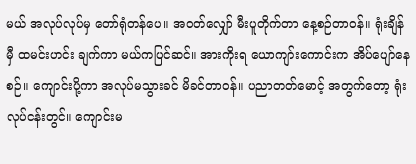မယ် အလုပ်လုပ်မှ တော်ရုံတန်ပေ။ အဝတ်လျှော် မီးပူတိုက်တာ နေ့စဉ်တာဝန်။ ရုံးချိန်မှီ ထမင်းဟင်း ချက်ကာ မယ်ကပြင်ဆင်။ အားကိုးရ ယောကျာ်းကောင်းက အိပ်ပျော်နေစဉ်။ ကျောင်းပို့ကာ အလုပ်မသွားခင် မိခင်တာဝန်။ ပညာတတ်မောင့် အတွက်တော့ ရုံးလုပ်ငန်းတွင်။ ကျောင်းမ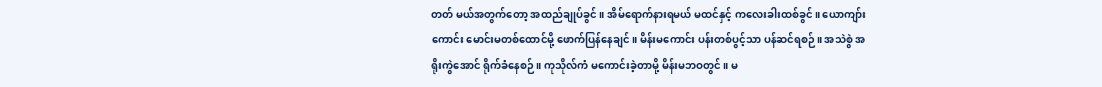တတ် မယ်အတွက်တော့ အထည်ချုပ်ခွင်။ အိမ်ရောက်နားရမယ် မထင်နှင့် ကလေးခါးထစ်ခွင်။ ယောကျာ်းကောင်း မောင်းမတစ်ထောင်မို့ ဖောက်ပြန်နေချင်။ မိန်းမကောင်း ပန်းတစ်ပွင့်သာ ပန်ဆင်ရစဉ်။ အသဲစွဲ အရိုးကွဲအောင် ရိုက်ခံနေစဉ်။ ကုသိုလ်ကံ မကောင်းခဲ့တာမို့ မိန်းမဘဝတွင်။ မ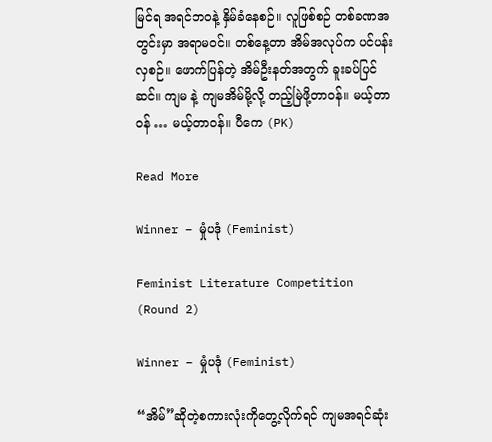မြင်ရ အရင်ဘဝနဲ့ နှိမ်ခံနေစဉ်။ လူဖြစ်စဉ် တစ်ခဏအတွင်းမှာ အရာမဝင်။ တစ်နေ့တာ အိမ်အလုပ်က ပင်ပန်းလှစဉ်။ ဖောက်ပြန်တဲ့ အိမ်ဦးနတ်အတွက် ခူးခပ်ပြင်ဆင်။ ကျမ နဲ့ ကျမအိမ်မို့လို့ တည့်မြဲဖို့တာဝန်။ မယ့်တာဝန် … မယ့်တာဝန်။ ပီကေ (PK)

Read More

Winner – မှုံပဒုံ (Feminist)

Feminist Literature Competition (Round 2)

Winner – မှုံပဒုံ (Feminist)

“အိမ်”ဆိုတဲ့စကားလုံးကိုတွေ့လိုက်ရင် ကျမအရင်ဆုံး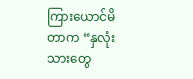ကြားယောင်မိတာက “နှလုံးသားတွေ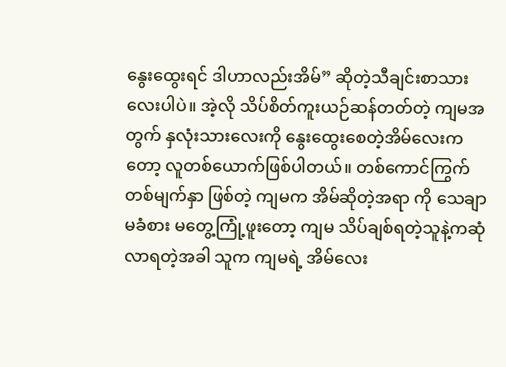နွေးထွေးရင် ဒါဟာလည်းအိမ်” ဆိုတဲ့သီချင်းစာသားလေးပါပဲ။ အဲ့လို သိပ်စိတ်ကူးယဉ်ဆန်တတ်တဲ့ ကျမအတွက် နှလုံးသားလေးကို နွေးထွေးစေတဲ့အိမ်လေးကတော့ လူတစ်ယောက်ဖြစ်ပါတယ်။ တစ်ကောင်ကြွက် တစ်မျက်နှာ ဖြစ်တဲ့ ကျမက အိမ်ဆိုတဲ့အရာ ကို သေချာ မခံစား မတွေ့ကြုံ့ဖူးတော့ ကျမ သိပ်ချစ်ရတဲ့သူနဲ့ကဆုံလာရတဲ့အခါ သူက ကျမရဲ့ အိမ်လေး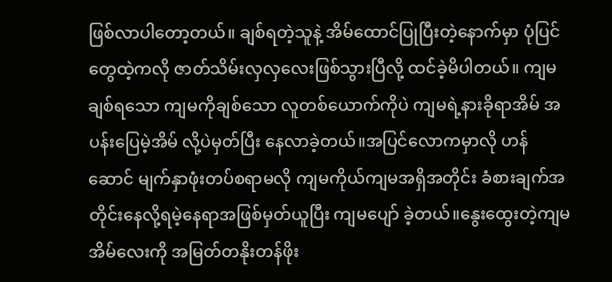ဖြစ်လာပါတော့တယ်။ ချစ်ရတဲ့သူနဲ့ အိမ်ထောင်ပြုပြီးတဲ့နောက်မှာ ပုံပြင်တွေထဲ့ကလို ဇာတ်သိမ်းလှလှလေးဖြစ်သွားပြီလို့ ထင်ခဲ့မိပါတယ်။ ကျမချစ်ရသော ကျမကိုချစ်သော လူတစ်ယောက်ကိုပဲ ကျမရဲ့နားခိုရာအိမ် အပန်းပြေမဲ့အိမ် လို့ပဲမှတ်ပြီး နေလာခဲ့တယ်။အပြင်လောကမှာလို ဟန်ဆောင် မျက်နှာဖုံးတပ်စရာမလို ကျမကိုယ်ကျမအရှိအတိုင်း ခံစားချက်အတိုင်းနေလို့ရမဲ့နေရာအဖြစ်မှတ်ယူပြီး ကျမပျော် ခဲ့တယ်။နွေးထွေးတဲ့ကျမအိမ်လေးကို အမြတ်တနိုးတန်ဖိုး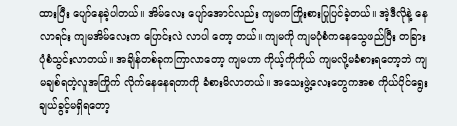ထားပြီး ပျော်နေခဲ့ပါတယ်။ အိမ်လေး ပျော်အောင်လည်း ကျမကကြိုးစားပြုပြင်ခဲ့တယ်။ အဲ့ဒီလိုနဲ့ နေလာရင်း ကျမအိမ်လေးက ပြောင်းလဲ လာပါ တော့ တယ်။ ကျမကို ကျမပုံစံကနေသွေဖည်ပြီး တခြားပုံစံသွင်းလာတယ်။ အချိန်တစ်ခုကကြာလာတော့ ကျမဟာ ကိုယ့်ကိုကိုယ် ကျမလို့မခံစားရတော့ဘဲ ကျမချစ်ရတဲ့လူအကြိုက် လိုက်နေနေရတာကို ခံစားမိလာတယ်။ အသေးဖွဲ့လေးတွေကအစ ကိုယ်ပိုင်ရွေးချယ်ခွင့်မရှိရတော့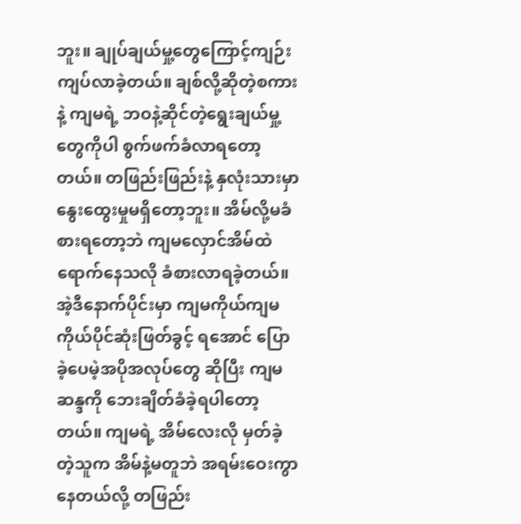ဘူး။ ချုပ်ချယ်မှု့တွေကြောင့်ကျဉ်းကျပ်လာခဲ့တယ်။ ချစ်လို့ဆိုတဲ့စကားနဲ့ ကျမရဲ့ ဘဝနဲ့ဆိုင်တဲ့ရွေးချယ်မှု့တွေကိုပါ စွက်ဖက်ခံလာရတော့တယ်။ တဖြည်းဖြည်းနဲ့ နှလုံးသားမှာနွေးထွေးမှုမရှိတော့ဘူး။ အိမ်လို့မခံစားရတော့ဘဲ ကျမလှောင်အိမ်ထဲရောက်နေသလို ခံစားလာရခဲ့တယ်။ အဲ့ဒီနောက်ပိုင်းမှာ ကျမကိုယ်ကျမ ကိုယ်ပိုင်ဆုံးဖြတ်ခွင့် ရအောင် ပြောခဲ့ပေမဲ့အပိုအလုပ်တွေ ဆိုပြီး ကျမဆန္ဒကို ဘေးချိတ်ခံခဲ့ရပါတော့တယ်။ ကျမရဲ့ အိမ်လေးလို မှတ်ခဲ့တဲ့သူက အိမ်နဲ့မတူဘဲ အရမ်းဝေးကွာနေတယ်လို့ တဖြည်း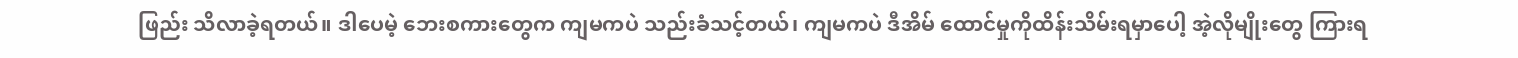ဖြည်း သိလာခဲ့ရတယ်။ ဒါပေမဲ့ ဘေးစကားတွေက ကျမကပဲ သည်းခံသင့်တယ်၊ ကျမကပဲ ဒီအိမ် ထောင်မှုကိုထိန်းသိမ်းရမှာပေါ့ အဲ့လိုမျိုးတွေ ကြားရ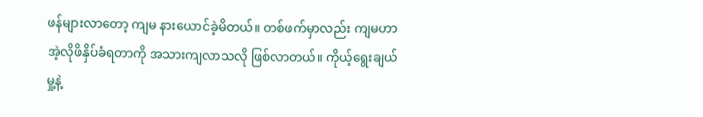ဖန်များလာတော့ ကျမ နားယောင်ခဲ့မိတယ်။ တစ်ဖက်မှာလည်း ကျမဟာ အဲ့လိုဖိနှိပ်ခံရတာကို အသားကျလာသလို ဖြစ်လာတယ်။ ကိုယ့်ရွေးချယ်မှု့နဲ့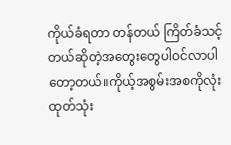ကိုယ်ခံရတာ တန်တယ် ကြိတ်ခံသင့်တယ်ဆိုတဲ့အတွေးတွေပါဝင်လာပါတော့တယ်။ကိုယ့်အစွမ်းအစကိုလုံးထုတ်သုံး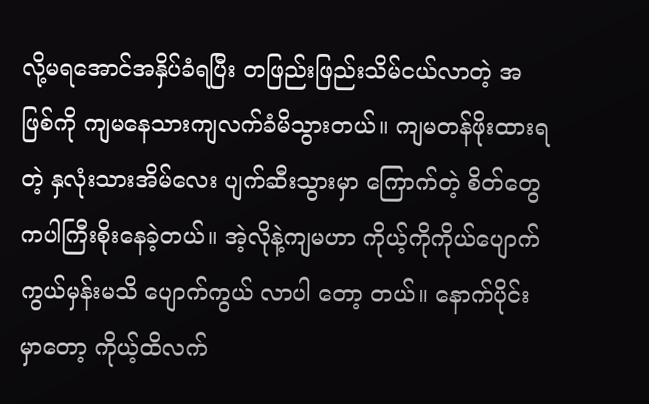လို့မရအောင်အနှိပ်ခံရပြီး တဖြည်းဖြည်းသိမ်ငယ်လာတဲ့ အဖြစ်ကို ကျမနေသားကျလက်ခံမိသွားတယ်။ ကျမတန်ဖိုးထားရတဲ့ နှလုံးသားအိမ်လေး ပျက်ဆီးသွားမှာ ကြောက်တဲ့ စိတ်တွေကပါကြီးစိုးနေခဲ့တယ်။ အဲ့လိုနဲ့ကျမဟာ ကိုယ့်ကိုကိုယ်ပျောက်ကွယ်မှန်းမသိ ပျောက်ကွယ် လာပါ တော့ တယ်။ နောက်ပိုင်းမှာတော့ ကိုယ့်ထိလက်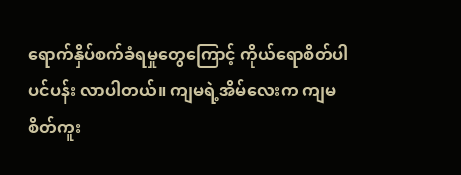ရောက်နှိပ်စက်ခံရမှုတွေကြောင့် ကိုယ်ရောစိတ်ပါ ပင်ပန်း လာပါတယ်။ ကျမရဲ့အိမ်လေးက ကျမစိတ်ကူး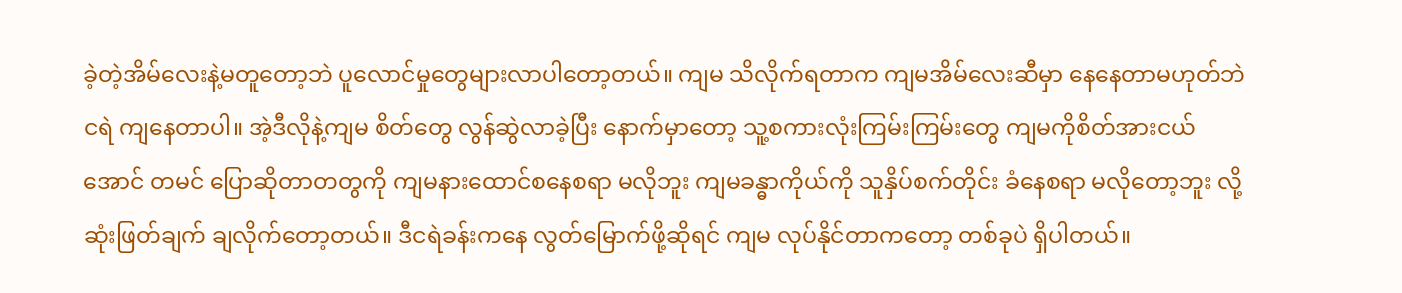ခဲ့တဲ့အိမ်လေးနဲ့မတူတော့ဘဲ ပူလောင်မှုတွေများလာပါတော့တယ်။ ကျမ သိလိုက်ရတာက ကျမအိမ်လေးဆီမှာ နေနေတာမဟုတ်ဘဲ ငရဲ ကျနေတာပါ။ အဲ့ဒီလိုနဲ့ကျမ စိတ်တွေ လွန်ဆွဲလာခဲ့ပြီး နောက်မှာတော့ သူ့စကားလုံးကြမ်းကြမ်းတွေ ကျမကိုစိတ်အားငယ်အောင် တမင် ပြောဆိုတာတတွကို ကျမနားထောင်စနေစရာ မလိုဘူး ကျမခန္ဓာကိုယ်ကို သူနှိပ်စက်တိုင်း ခံနေစရာ မလိုတော့ဘူး လို့ ဆုံးဖြတ်ချက် ချလိုက်တော့တယ်။ ဒီငရဲခန်းကနေ လွတ်မြောက်ဖို့ဆိုရင် ကျမ လုပ်နိုင်တာကတော့ တစ်ခုပဲ ရှိပါတယ်။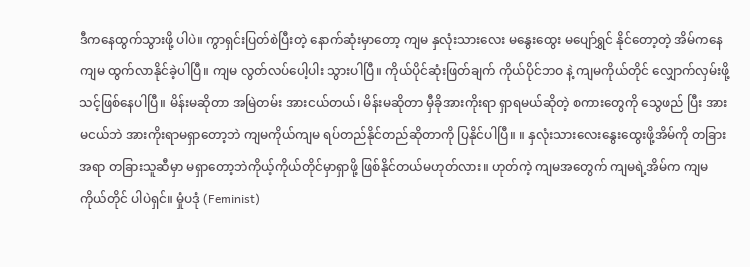ဒီကနေထွက်သွားဖို့ ပါပဲ။ ကွာရှင်းပြတ်စဲပြီးတဲ့ နောက်ဆုံးမှာတော့ ကျမ နှလုံးသားလေး မနွေးထွေး မပျော်ရွှင် နိုင်တော့တဲ့ အိမ်ကနေ ကျမ ထွက်လာနိုင်ခဲ့ပါပြီ။ ကျမ လွတ်လပ်ပေါ့ပါး သွားပါပြီ။ ကိုယ်ပိုင်ဆုံးဖြတ်ချက် ကိုယ်ပိုင်ဘဝ နဲ့ ကျမကိုယ်တိုင် လျှောက်လှမ်းဖို့သင့်ဖြစ်နေပါပြီ။ မိန်းမဆိုတာ အမြဲတမ်း အားငယ်တယ်၊ မိန်းမဆိုတာ မှီခိုအားကိုးရာ ရှာရမယ်ဆိုတဲ့ စကားတွေကို သွေဖည် ပြီး အားမငယ်ဘဲ အားကိုးရာမရှာတော့ဘဲ ကျမကိုယ်ကျမ ရပ်တည်နိုင်တည်ဆိုတာကို ပြနိုင်ပါပြီ။ ။ နှလုံးသားလေးနွေးထွေးဖို့အိမ်ကို တခြားအရာ တခြားသူဆီမှာ မရှာတော့ဘဲကိုယ့်ကိုယ်တိုင်မှာရှာဖို့ ဖြစ်နိုင်တယ်မဟုတ်လား။ ဟုတ်ကဲ့ ကျမအတွေက် ကျမရဲ့အိမ်က ကျမကိုယ်တိုင် ပါပဲရှင်။ မှုံပဒုံ (Feminist)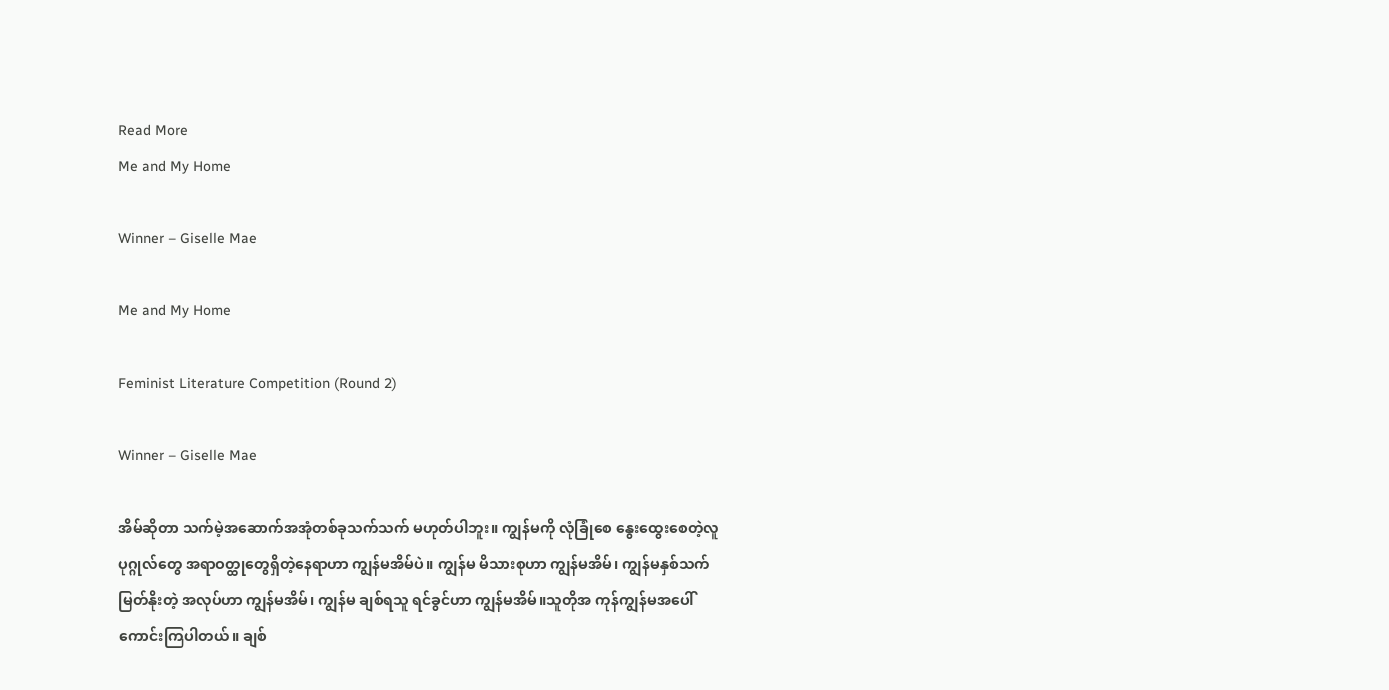Read More
Me and My Home

Winner – Giselle Mae

Me and My Home

Feminist Literature Competition (Round 2)

Winner – Giselle Mae

အိမ်ဆိုတာ သက်မဲ့အဆောက်အအုံတစ်ခုသက်သက် မဟုတ်ပါဘူး။ ကျွန်မကို လုံခြုံစေ နွေးထွေးစေတဲ့လူပုဂ္ဂုလ်တွေ အရာဝတ္ထုတွေရှိတဲ့နေရာဟာ ကျွန်မအိမ်ပဲ။ ကျွန်မ မိသားစုဟာ ကျွန်မအိမ်၊ ကျွန်မနှစ်သက်မြတ်နိုးတဲ့ အလုပ်ဟာ ကျွန်မအိမ်၊ ကျွန်မ ချစ်ရသူ ရင်ခွင်ဟာ ကျွန်မအိမ်။သူတိုအ ကုန်ကျွန်မအပေါ်ကောင်းကြပါတယ်။ ချစ်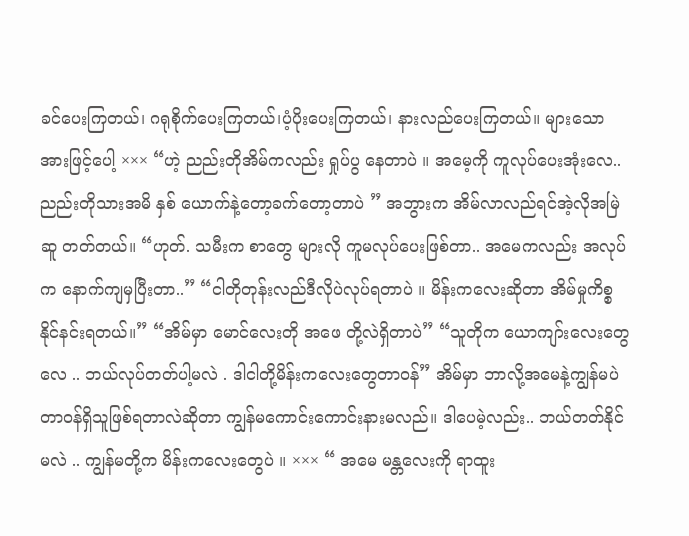ခင်ပေးကြတယ်၊ ဂရုစိုက်ပေးကြတယ်၊ပံ့ပိုးပေးကြတယ်၊ နားလည်ပေးကြတယ်။ များသောအားဖြင့်ပေါ့ ××× “ဟဲ့ ညည်းတိုအိမ်ကလည်း ရှုပ်ပွ နေတာပဲ ။ အမေ့ကို ကူလုပ်ပေးအုံးလေ.. ညည်းတိုသားအမိ နှစ် ယောက်နဲ့တော့ခက်တော့တာပဲ ” အဘွားက အိမ်လာလည်ရင်အဲ့လိုအမြဲဆူ တတ်တယ်။ “ဟုတ်. သမီးက စာတွေ များလို ကူမလုပ်ပေးဖြစ်တာ.. အမေကလည်း အလုပ်က နောက်ကျမှပြီးတာ..” “ငါတိုတုန်းလည်ဒီလိုပဲလုပ်ရတာပဲ ။ မိန်းကလေးဆိုတာ အိမ်မှုကိစ္စနိုင်နင်းရတယ်။” “အိမ်မှာ မောင်လေးတို အဖေ တို့လဲရှိတာပဲ” “သူတိုက ယောကျာ်းလေးတွေလေ .. ဘယ်လုပ်တတ်ပါ့မလဲ . ဒါငါတို့မိန်းကလေးတွေတာဝန်” အိမ်မှာ ဘာလို့အမေနဲ့ကျွန်မပဲ တာဝန်ရှိသူဖြစ်ရတာလဲဆိုတာ ကျွန်မကောင်းကောင်းနားမလည်။ ဒါပေမဲ့လည်း.. ဘယ်တတ်နိုင်မလဲ .. ကျွန်မတို့က မိန်းကလေးတွေပဲ ။ ××× “ အမေ မန္တလေးကို ရာထူး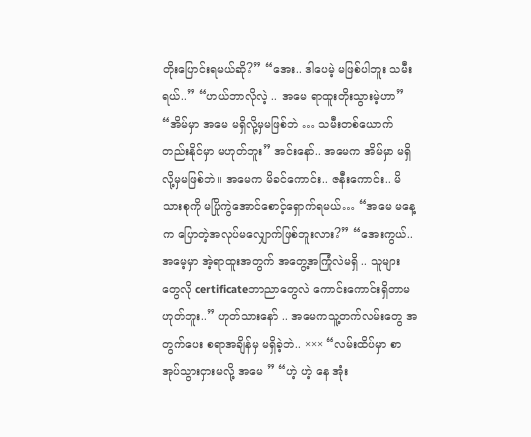တိုးပြောင်းရမယ်ဆို?” “အေး.. ဒါပေမဲ့ မဖြစ်ပါဘူး သမီးရယ်..” “ဟယ်ဘာလိုလဲ့ .. အမေ ရာထူးတိုးသွားမဲ့ဟာ” “အိမ်မှာ အမေ မရှိလို့မှမဖြစ်ဘဲ … သမီးတစ်ယောက်တည်းနိုင်မှာ မဟုတ်ဘူး” အင်းနော်.. အမေက အိမ်မှာ မရှိလို့မှမဖြစ်ဘဲ။ အမေက မိခင်ကောင်း.. ဇနီးကောင်း.. မိသားစုကို မပြိုကွဲအောင်စောင့်ရှောက်ရမယ်… “အမေ မနေ့က ပြောတဲ့အလုပ်မလျှောက်ဖြစ်ဘူးလား?” “အေးကွယ်.. အမေ့မှာ အဲ့ရာထူးအတွက် အတွေ့အကြုံလဲမရှိ .. သူများတွေလို certificateဘာညာတွေလဲ ကောင်းကောင်းရှိတာမဟုတ်ဘူး..” ဟုတ်သားနော် .. အမေကသူ့တက်လမ်းတွေ အတွက်ပေး စရာအချိန်မှ မရှိခဲ့ဘဲ.. ××× “လမ်းထိပ်မှာ စာအုပ်သွားငှားမလို့ အမေ ” “ဟဲ့ ဟဲ့ နေ အုံး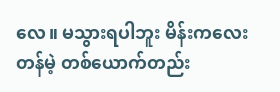လေ။ မသွားရပါဘူး မိန်းကလေးတန်မဲ့ တစ်ယောက်တည်း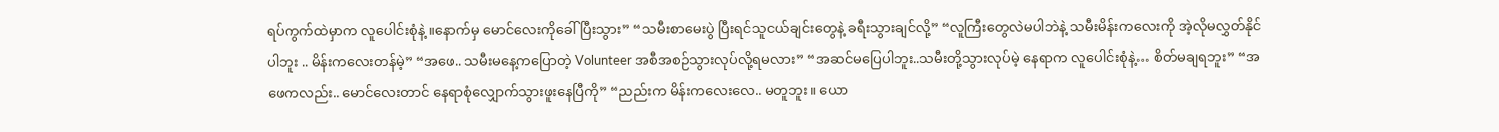ရပ်ကွက်ထဲမှာက လူပေါင်းစုံနဲ့ ။နောက်မှ မောင်လေးကိုခေါ် ပြီးသွား” “သမီးစာမေးပွဲ ပြီးရင်သူငယ်ချင်းတွေနဲ့ ခရီးသွားချင်လို့” “လူကြီးတွေလဲမပါဘဲနဲ့ သမီးမိန်းကလေးကို အဲ့လိုမလွှတ်နိုင်ပါဘူး .. မိန်းကလေးတန်မဲ့” “အဖေ.. သမီးမနေ့ကပြောတဲ့ Volunteer အစီအစဉ်သွားလုပ်လို့ရမလား” “အဆင်မပြေပါဘူး..သမီးတို့သွားလုပ်မဲ့ နေရာက လူပေါင်းစုံနဲ့… စိတ်မချရဘူး” “အဖေကလည်း.. မောင်လေးတာင် နေရာစုံလျှောက်သွားဖူးနေပြီကို” “ညည်းက မိန်းကလေးလေ.. မတူဘူး။ ယော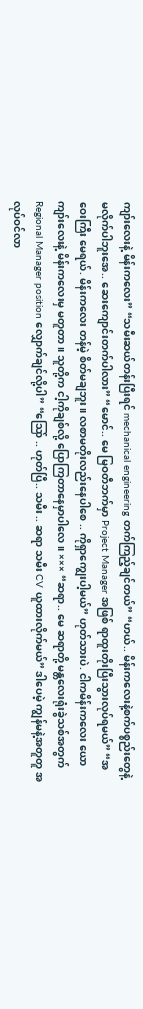ကျာ်းလေးနဲ့ မိန်းကလေး” “သမီးဆယ်တန်းပြီးရင် mechanical engineering တက်ကြည့်ချင်တယ်” “ဟယ်.. မိန်းကလေးနဲ့စက်ပစ္စည်းတွေနဲ့ မလိုက်ပါဘူးအေ.. ဆေးကျောင်းတက်ပါလား” “မောင်.. မေ မြဝတီဘက်မှာ Project Manager အဖြစ် ရာထူးတိုးပြီးသွားလုပ်ရမယ်” “အဝေးကြီး မေရယ်. မိန်းကလေး တန်မဲ့ စိတ်မချဘူး။ လစာမတိုးလည်းနေပါစေ .. ကိုရှာကျွေးပါ့မယ်” ဟုတ်သားပဲ. ငါကမိန်းကလေး ယောကျာ်းလေးနဲ့ မိန်းကလေးမှ မတူတာ။ သူတို့က ငါ့ကိုချစ်လို့ ပြောကြတာနေမှာပါလေ။ ××× “ဆရာ.. မေ ဆရာတို့ မန္တလေးရုံးခွဲသစ်အတွက် Regional Manager position လျှောက်ချင်လို့ပါ” “သြော် .. ဟုတ်ပြီ.. သမီး .. ဆရာ သမီး CV ယူထားလိုက်မယ်” ဒါပေမဲ့ ကျွန်မနဲ့အတူတူ အလုပ်ဝင်လာ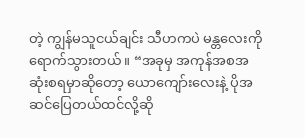တဲ့ ကျွန်မသူငယ်ချင်း သီဟကပဲ မန္တလေးကိုရောက်သွားတယ်။ “အခုမှ အကုန်အစအဆုံးစရမှာဆိုတော့ ယောကျော်းလေးနဲ့ ပိုအဆင်ပြေတယ်ထင်လို့ဆို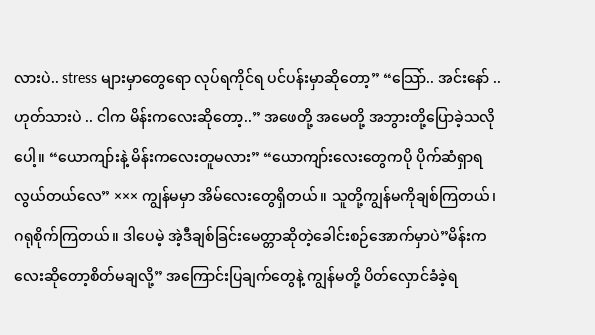လားပဲ.. stress များမှာတွေရော လုပ်ရကိုင်ရ ပင်ပန်းမှာဆိုတော့” “သြော်.. အင်းနော် .. ဟုတ်သားပဲ .. ငါက မိန်းကလေးဆိုတော့..” အဖေတို့ အမေတို့ အဘွားတို့ပြောခဲ့သလိုပေါ့။ “ယောကျာ်းနဲ့ မိန်းကလေးတူမလား” “ယောကျာ်းလေးတွေကပို ပိုက်ဆံရှာရလွယ်တယ်လေ” ××× ကျွန်မမှာ အိမ်လေးတွေရှိတယ်။ သူတို့ကျွန်မကိုချစ်ကြတယ်၊ ဂရုစိုက်ကြတယ်။ ဒါပေမဲ့ အဲ့ဒီချစ်ခြင်းမေတ္တာဆိုတဲ့ခေါင်းစဉ်အောက်မှာပဲ”မိန်းကလေးဆိုတော့စိတ်မချလို့” အကြောင်းပြချက်တွေနဲ့ ကျွန်မတို့ ပိတ်လှောင်ခံခဲ့ရ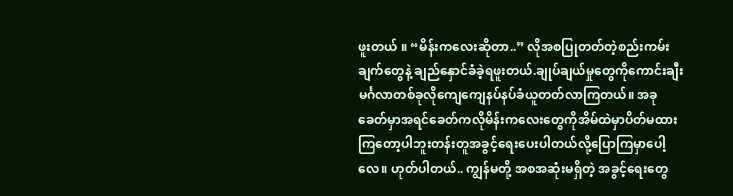ဖူးတယ် ။ “မိန်းကလေးဆိုတာ..” လိုအစပြုတတ်တဲ့စည်းကမ်းချက်တွေနဲ့ ချည်နှောင်ခံခဲ့ရဖူးတယ်.ချုပ်ချယ်မှုတွေကိုကောင်းချီးမင်္ဂလာတစ်ခုလိုကျေကျေနပ်နပ်ခံယူတတ်လာကြတယ်။ အခုခေတ်မှာအရင်ခေတ်ကလိုမိန်းကလေးတွေကိုအိမ်ထဲမှာပိတ်မထားကြတော့ပါဘူးတန်းတူအခွင့်ရေးပေးပါတယ်လို့ပြောကြမှာပေါ့လေ။ ဟုတ်ပါတယ်.. ကျွန်မတို့ အစအဆုံးမရှိတဲ့ အခွင့်ရေးတွေ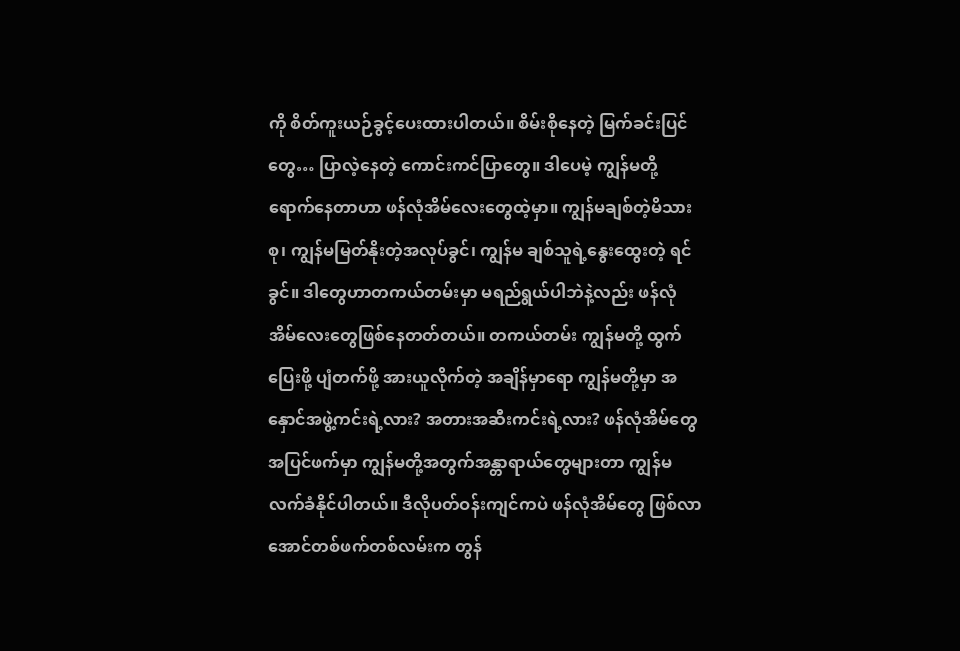ကို စိတ်ကူးယဉ်ခွင့်ပေးထားပါတယ်။ စိမ်းစိုနေတဲ့ မြက်ခင်းပြင်တွေ… ပြာလဲ့နေတဲ့ ကောင်းကင်ပြာတွေ။ ဒါပေမဲ့ ကျွန်မတို့ရောက်နေတာဟာ ဖန်လုံအိမ်လေးတွေထဲ့မှာ။ ကျွန်မချစ်တဲ့မိသားစု၊ ကျွန်မမြတ်နိုးတဲ့အလုပ်ခွင်၊ ကျွန်မ ချစ်သူရဲ့နွေးထွေးတဲ့ ရင်ခွင်။ ဒါတွေဟာတကယ်တမ်းမှာ မရည်ရွယ်ပါဘဲနဲ့လည်း ဖန်လုံအိမ်လေးတွေဖြစ်နေတတ်တယ်။ တကယ်တမ်း ကျွန်မတို့ ထွက်ပြေးဖို့ ပျံတက်ဖို့ အားယူလိုက်တဲ့ အချိန်မှာရော ကျွန်မတို့မှာ အနှောင်အဖွဲ့ကင်းရဲ့လား? အတားအဆီးကင်းရဲ့လား? ဖန်လုံအိမ်တွေအပြင်ဖက်မှာ ကျွန်မတို့အတွက်အန္တာရာယ်တွေများတာ ကျွန်မလက်ခံနိုင်ပါတယ်။ ဒီလိုပတ်ဝန်းကျင်ကပဲ ဖန်လုံအိမ်တွေ ဖြစ်လာအောင်တစ်ဖက်တစ်လမ်းက တွန်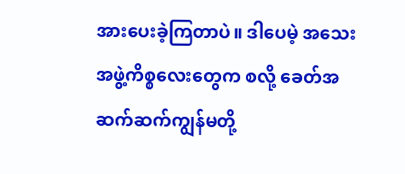အားပေးခဲ့ကြတာပဲ။ ဒါပေမဲ့ အသေးအဖွဲ့ကိစ္စလေးတွေက စလို့ ခေတ်အဆက်ဆက်ကျွန်မတို့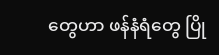တွေဟာ ဖန်နံရံတွေ ပြို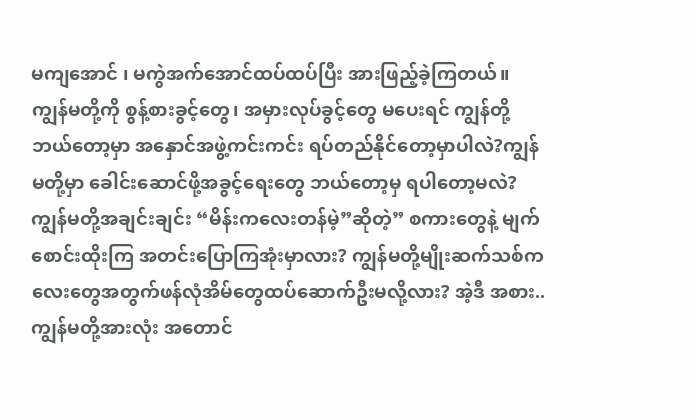မကျအောင် ၊ မကွဲအက်အောင်ထပ်ထပ်ပြီး အားဖြည့်ခဲ့ကြတယ်။ ကျွန်မတို့ကို စွန့်စားခွင့်တွေ၊ အမှားလုပ်ခွင့်တွေ မပေးရင် ကျွန်တို့ဘယ်တော့မှာ အနှောင်အဖွဲ့ကင်းကင်း ရပ်တည်နိုင်တော့မှာပါလဲ?ကျွန်မတို့မှာ ခေါင်းဆောင်ဖို့အခွင့်ရေးတွေ ဘယ်တော့မှ ရပါတော့မလဲ? ကျွန်မတို့အချင်းချင်း “မိန်းကလေးတန်မဲ့”ဆိုတဲ့” စကားတွေနဲ့ မျက်စောင်းထိုးကြ အတင်းပြောကြအုံးမှာလား? ကျွန်မတို့မျိုးဆက်သစ်ကလေးတွေအတွက်ဖန်လုံအိမ်တွေထပ်ဆောက်ဦးမလို့လား? အဲ့ဒီ အစား.. ကျွန်မတို့အားလုံး အတောင်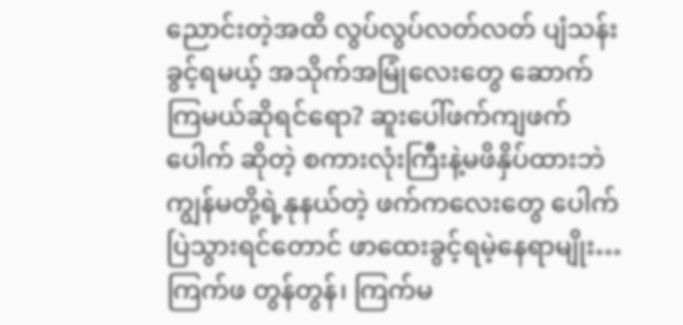ညောင်းတဲ့အထိ လွပ်လွပ်လတ်လတ် ပျံသန်းခွင့်ရမယ့် အသိုက်အမြုံလေးတွေ ဆောက်ကြမယ်ဆိုရင်ရော? ဆူးပေါ်ဖက်ကျဖက်ပေါက် ဆိုတဲ့ စကားလုံးကြီးနဲ့မဖိနှိပ်ထားဘဲ ကျွန်မတို့ရဲ့နုနယ်တဲ့ ဖက်ကလေးတွေ ပေါက်ပြဲသွားရင်တောင် ဖာထေးခွင့်ရမဲ့နေရာမျိုး… ကြက်ဖ တွန်တွန်၊ ကြက်မ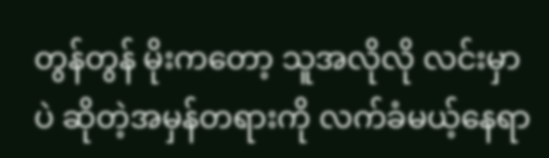တွန်တွန် မိုးကတော့ သူအလိုလို လင်းမှာပဲ ဆိုတဲ့အမှန်တရားကို လက်ခံမယ့်နေရာ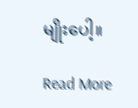မျိုးပေါ့။

Read More